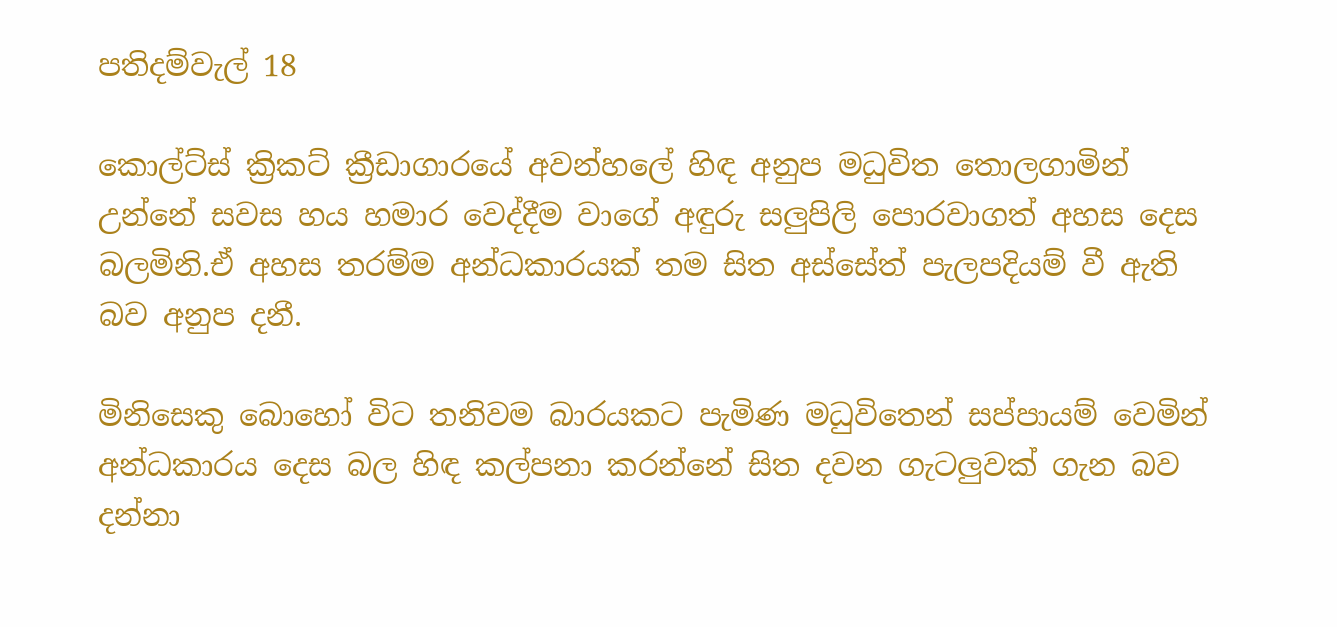පතිදම්වැල් 18

කොල්ට්ස් ක්‍රිකට් ක්‍රීඩාගාරයේ අවන්හලේ හිඳ අනුප මධුවිත තොලගාමින් උන්නේ සවස හය හමාර වෙද්දීම වාගේ අඳුරු සලුපිලි පොරවාගත් අහස දෙස බලමිනි.ඒ අහස තරම්ම අන්ධකාරයක් තම සිත අස්සේත් පැලපදියම් වී ඇති බව අනුප දනී.

මිනිසෙකු බොහෝ විට තනිවම බාරයකට පැමිණ මධුවිතෙන් සප්පායම් වෙමින් අන්ධකාරය දෙස බල හිඳ කල්පනා කරන්නේ සිත දවන ගැටලුවක් ගැන බව දන්නා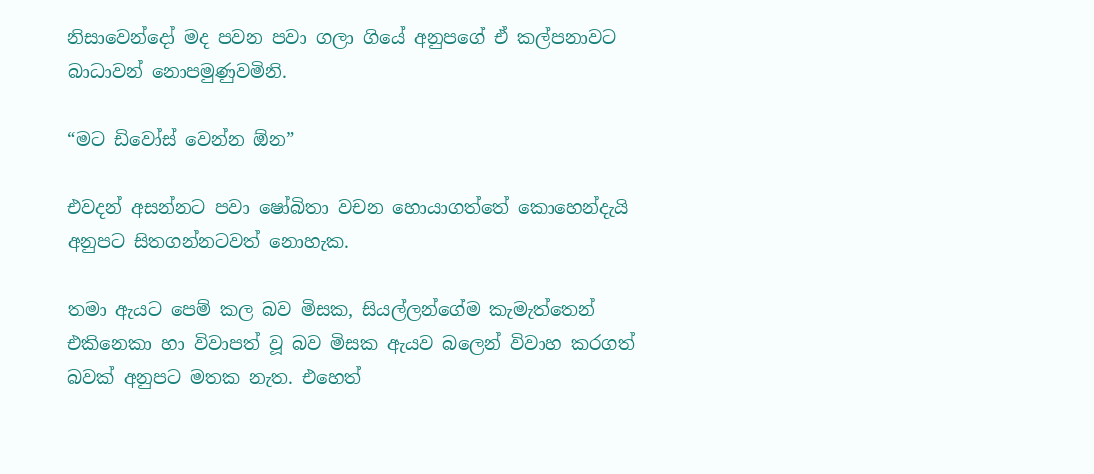නිසාවෙන්දෝ මද පවන පවා ගලා ගියේ අනුපගේ ඒ කල්පනාවට බාධාවන් නොපමුණුවමිනි.

“මට ඩිවෝස් වෙන්න ඕන”

එවදන් අසන්නට පවා ෂෝබිතා වචන හොයාගත්තේ කොහෙන්දැයි අනුපට සිතගන්නටවත් නොහැක.

තමා ඇයට පෙම් කල බව මිසක, සියල්ලන්ගේම කැමැත්තෙන් එකිනෙකා හා විවාපත් වූ බව මිසක ඇයව බලෙන් විවාහ කරගත් බවක් අනුපට මතක නැත. එහෙත්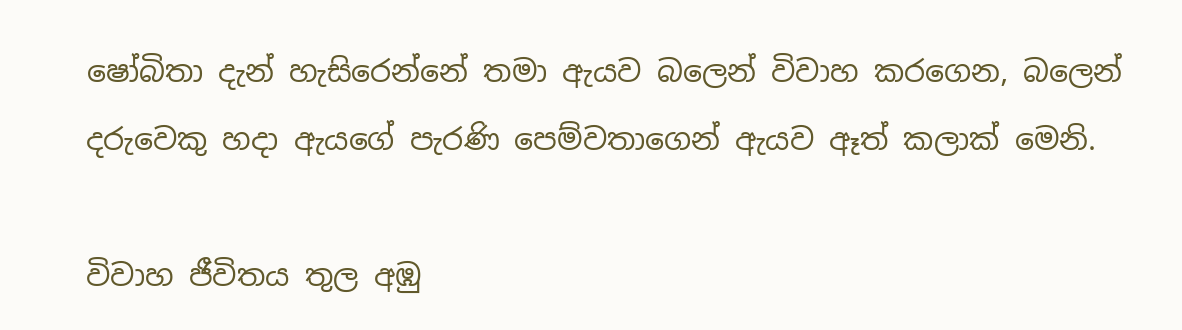ෂෝබිතා දැන් හැසිරෙන්නේ තමා ඇයව බලෙන් විවාහ කරගෙන, බලෙන් දරුවෙකු හදා ඇයගේ පැරණි පෙම්වතාගෙන් ඇයව ඈත් කලාක් මෙනි.

විවාහ ජීවිතය තුල අඹු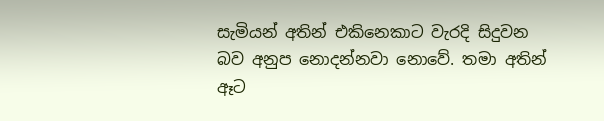සැමියන් අතින් එකිනෙකාට වැරදි සිදුවන බව අනුප නොදන්නවා නොවේ. තමා අතින් ඈට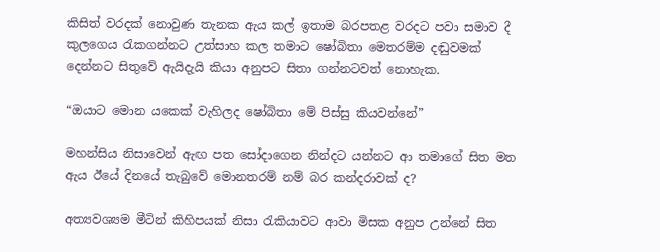කිසිත් වරදක් නොවුණ තැනක ඇය කල් ඉතාම බරපතළ වරදට පවා සමාව දී කුලගෙය රැකගන්නට උත්සාහ කල තමාට ෂෝබිතා මෙතරම්ම දඬුවමක් දෙන්නට සිතුවේ ඇයිදැයි කියා අනුපට සිතා ගන්නටවත් නොහැක.

“ඔයාට මොන යකෙක් වැහිලද ෂෝබිතා මේ පිස්සු කියවන්නේ”

මහන්සිය නිසාවෙන් ඇඟ පත සෝදාගෙන නින්දට යන්නට ආ තමාගේ සිත මත ඇය ඊයේ දිනයේ තැබුවේ මොනතරම් නම් බර කන්දරාවක් ද?

අත්‍යවශ්‍යම මීටින් කිහිපයක් නිසා රැකියාවට ආවා මිසක අනුප උන්නේ සිත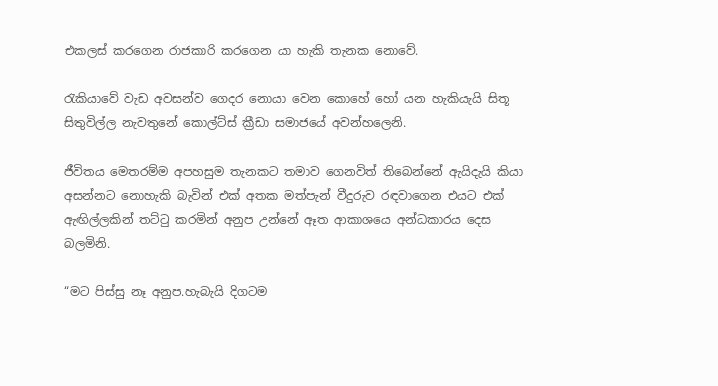එකලස් කරගෙන රාජකාරි කරගෙන යා හැකි තැනක නොවේ.

රැකියාවේ වැඩ අවසන්ව ගෙදර නොයා වෙන කොහේ හෝ යන හැකියැයි සිතූ සිතුවිල්ල නැවතුනේ කොල්ට්ස් ක්‍රීඩා සමාජයේ අවන්හලෙනි.

ජීවිතය මෙතරම්ම අපහසුම තැනකට තමාව ගෙනවිත් තිබෙන්නේ ඇයිදැයි කියා අසන්නට නොහැකි බැවින් එක් අතක මත්පැන් වීදුරුව රඳවාගෙන එයට එක් ඇඟිල්ලකින් තට්ටු කරමින් අනුප උන්නේ ඈත ආකාශයෙ අන්ධකාරය දෙස බලමිනි.

“මට පිස්සු නෑ අනුප.හැබැයි දිගටම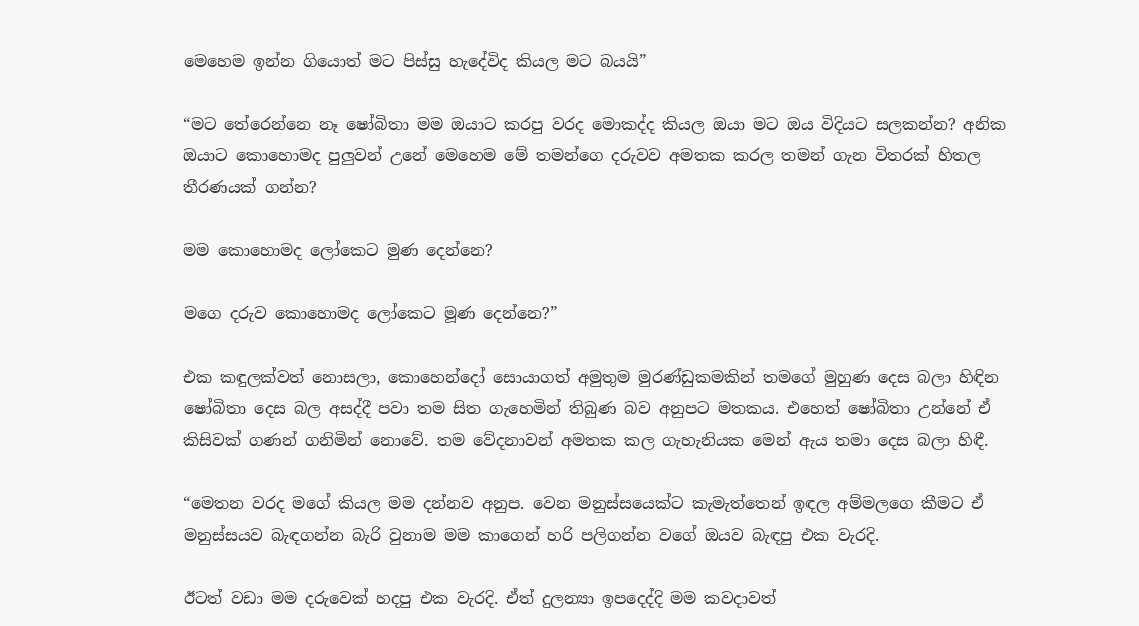මෙහෙම ඉන්න ගියොත් මට පිස්සු හැදේවිද කියල මට බයයි”

“මට තේරෙන්නෙ නෑ ෂෝබිතා මම ඔයාට කරපු වරද මොකද්ද කියල ඔයා මට ඔය විදියට සලකන්න? අනික ඔයාට කොහොමද පුලුවන් උනේ මෙහෙම මේ තමන්ගෙ දරුවව අමතක කරල තමන් ගැන විතරක් හිතල තීරණයක් ගන්න?

මම කොහොමද ලෝකෙට මුණ දෙන්නෙ?

මගෙ දරුව කොහොමද ලෝකෙට මූණ දෙන්නෙ?”

එක කඳුලක්වත් නොසලා, කොහෙන්දෝ සොයාගත් අමුතුම මුරණ්ඩුකමකින් තමගේ මුහුණ දෙස බලා හිඳින ෂෝබිතා දෙස බල අසද්දී පවා තම සිත ගැහෙමින් තිබුණ බව අනුපට මතකය. එහෙත් ෂෝබිතා උන්නේ ඒ කිසිවක් ගණන් ගනිමින් නොවේ. තම වේදනාවන් අමතක කල ගැහැනියක මෙන් ඇය තමා දෙස බලා හිඳී.

“මෙතන වරද මගේ කියල මම දන්නව අනුප. වෙන මනුස්සයෙක්ට කැමැත්තෙන් ඉඳල අම්මලගෙ කීමට ඒ මනුස්සයව බැඳගන්න බැරි වුනාම මම කාගෙන් හරි පලිගන්න වගේ ඔයව බැඳපු එක වැරදි.

ඊටත් වඩා මම දරුවෙක් හදපු එක වැරදි. ඒත් දුලන්‍යා ඉපදෙද්දි මම කවදාවත්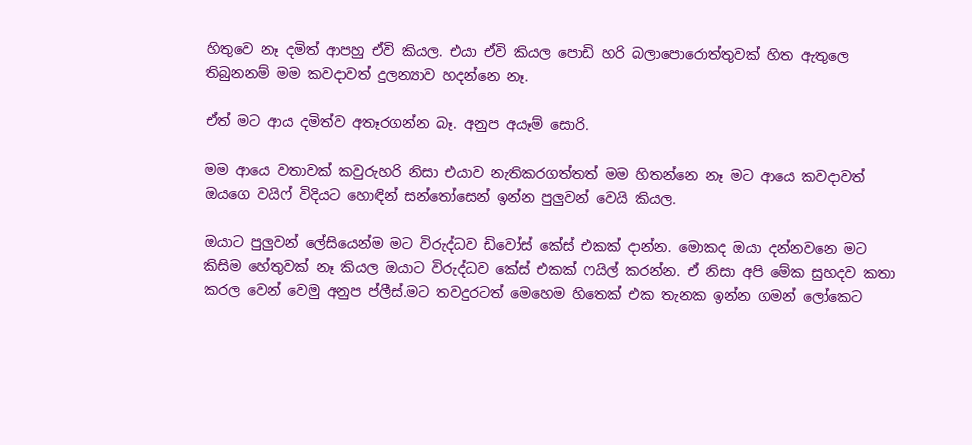හිතුවෙ නෑ දමිත් ආපහු ඒවි කියල. එයා ඒවි කියල පොඩි හරි බලාපොරොත්තුවක් හිත ඇතුලෙ තිබුනනම් මම කවදාවත් දුලන්‍යාව හදන්නෙ නෑ.

ඒත් මට ආය දමිත්ව අතෑරගන්න බෑ. අනුප අයෑම් සොරි.

මම ආයෙ වතාවක් කවුරුහරි නිසා එයාව නැතිකරගත්තත් මම හිතන්නෙ නෑ මට ආයෙ කවදාවත් ඔයගෙ වයිෆ් විදියට හොඳින් සන්තෝසෙන් ඉන්න පුලුවන් වෙයි කියල.

ඔයාට පුලුවන් ලේසියෙන්ම මට විරුද්ධව ඩිවෝස් කේස් එකක් දාන්න. මොකද ඔයා දන්නවනෙ මට කිසිම හේතුවක් නෑ කියල ඔයාට විරුද්ධව කේස් එකක් ෆයිල් කරන්න. ඒ නිසා අපි මේක සුහදව කතා කරල වෙන් වෙමු අනුප ප්ලීස්.මට තවදුරටත් මෙහෙම හිතෙක් එක තැනක ඉන්න ගමන් ලෝකෙට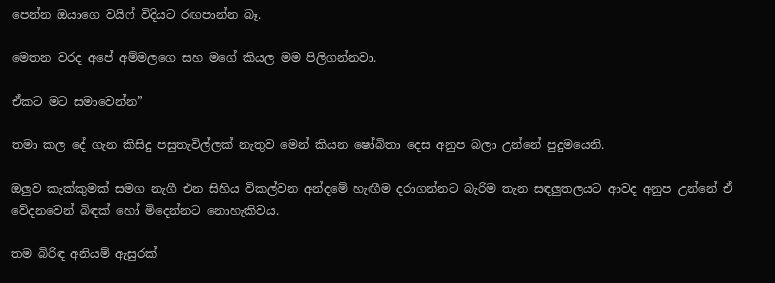පෙන්න ඔයාගෙ වයිෆ් විදියට රඟපාන්න බෑ.

මෙතන වරද අපේ අම්මලගෙ සහ මගේ කියල මම පිලිගන්නවා.

ඒකට මට සමාවෙන්න”

තමා කල දේ ගැන කිසිදු පසුතැවිල්ලක් නැතුව මෙන් කියන ෂෝබිතා දෙස අනුප බලා උන්නේ පුදුමයෙනි.

ඔලුව කැක්කුමක් සමග නැගී එන සිහිය විකල්වන අන්දමේ හැඟීම දරාගන්නට බැරිම තැන සඳලුතලයට ආවද අනුප උන්නේ ඒ වේදනවෙන් බිඳක් හෝ මිදෙන්නට නොහැකිවය.

තම බිරිඳ අනියම් ඇසුරක්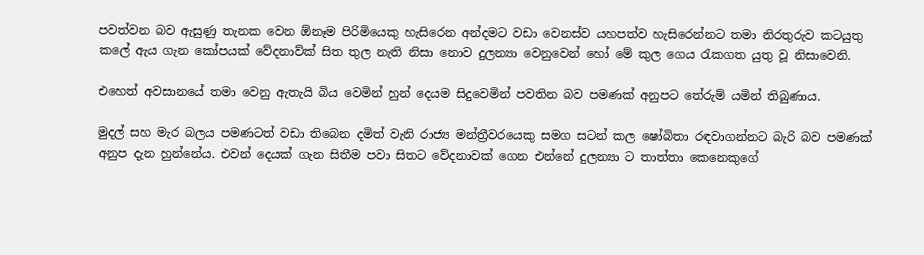පවත්වන බව ඇසුණු තැනක වෙන ඕනෑම පිරිමියෙකු හැසිරෙන අන්දමට වඩා වෙනස්ව යහපත්ව හැසිරෙන්නට තමා නිරතුරුව කටයුතු කලේ ඇය ගැන කෝපයක් වේදනාව්ක් සිත තුල නැති නිසා නොව දුලන්‍යා වෙනුවෙන් හෝ මේ කුල ගෙය රැකගත යුතු වූ නිසාවෙනි.

එහෙත් අවසානයේ තමා වෙනු ඇතැයි බිය වෙමින් හුන් දෙයම සිදුවෙමින් පවතින බව පමණක් අනුපට තේරුම් යමින් තිබුණාය.

මුදල් සහ මැර බලය පමණටත් වඩා තිබෙන දමිත් වැනි රාජ්‍ය මන්ත්‍රීවරයෙකු සමග සටන් කල ෂෝබිතා රඳවාගන්නට බැරි බව පමණක් අනුප දැන හුන්නේය. එවන් දෙයක් ගැන සිතීම පවා සිතට වේදනාවක් ගෙන එන්නේ දුලන්‍යා ට තාත්තා කෙනෙකුගේ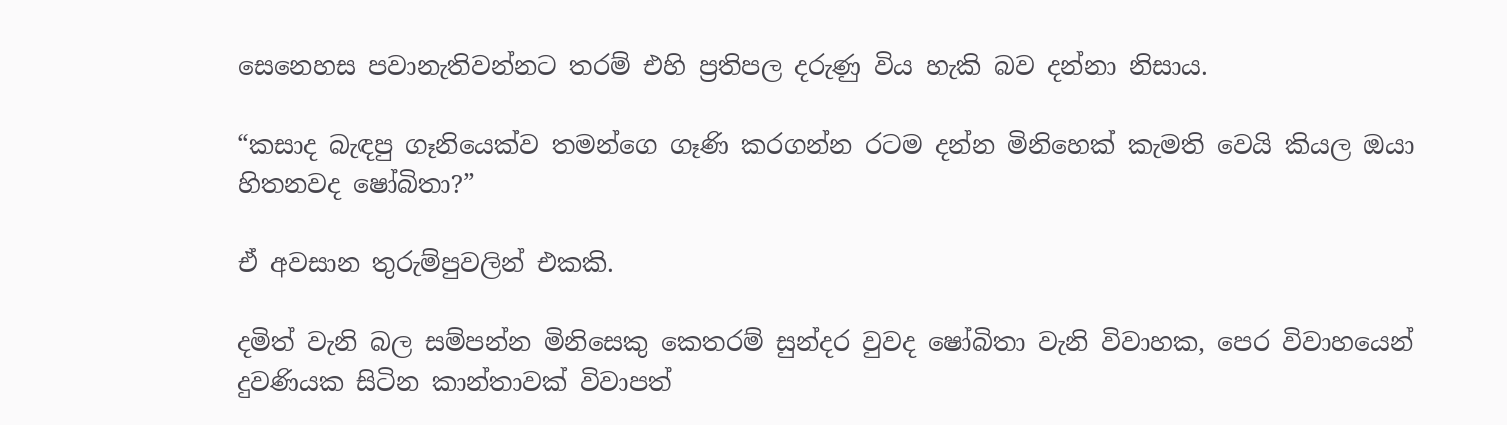සෙනෙහස පවානැතිවන්නට තරම් එහි ප්‍රතිපල දරුණු විය හැකි බව දන්නා නිසාය.

“කසාද බැඳපු ගෑනියෙක්ව තමන්ගෙ ගෑණි කරගන්න රටම දන්න මිනිහෙක් කැමති වෙයි කියල ඔයා හිතනවද ෂෝබිතා?”

ඒ අවසාන තුරුම්පුවලින් එකකි.

දමිත් වැනි බල සම්පන්න මිනිසෙකු කෙතරම් සුන්දර වුවද ෂෝබිතා වැනි විවාහක, පෙර විවාහයෙන් දුවණියක සිටින කාන්තාවක් විවාපත්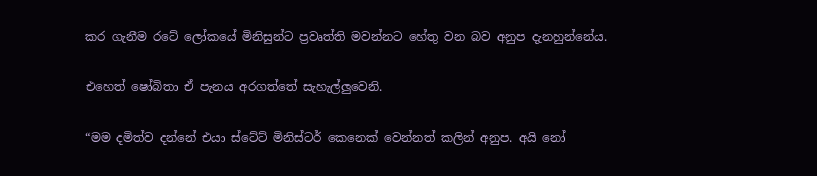කර ගැනීම රටේ ලෝකයේ මිනිසුන්ට ප්‍රවෘත්ති මවන්නට හේතු වන බව අනුප දැනහුන්නේය.

එහෙත් ෂෝබිතා ඒ පැනය අරගත්තේ සැහැල්ලුවෙනි.

“මම දමිත්ව දන්නේ එයා ස්ටේට් මිනිස්ටර් කෙනෙක් වෙන්නත් කලින් අනුප. අයි නෝ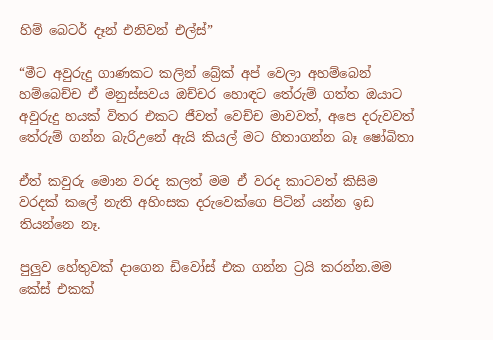හිම් බෙටර් දෑන් එනිවන් එල්ස්”

“මීට අවුරුදු ගාණකට කලින් බ්‍රේක් අප් වෙලා අහම්බෙන් හම්බෙච්ච ඒ මනුස්සවය ඔච්චර හොඳට තේරුම් ගත්ත ඔයාට අවුරුදු හයක් විතර එකට ජීවත් වෙච්ච මාවවත්, අපෙ දරුවවත් තේරුම් ගන්න බැරිඋනේ ඇයි කියල් මට හිතාගන්න බෑ ෂෝබිතා

ඒත් කවුරු මොන වරද කලත් මම ඒ වරද කාටවත් කිසිම වරදක් කලේ නැති අහිංසක දරුවෙක්ගෙ පිටින් යන්න ඉඩ තියන්නෙ නෑ.

පුලුව හේතුවක් දාගෙන ඩිවෝස් එක ගන්න ට්‍රයි කරන්න.මම කේස් එකක්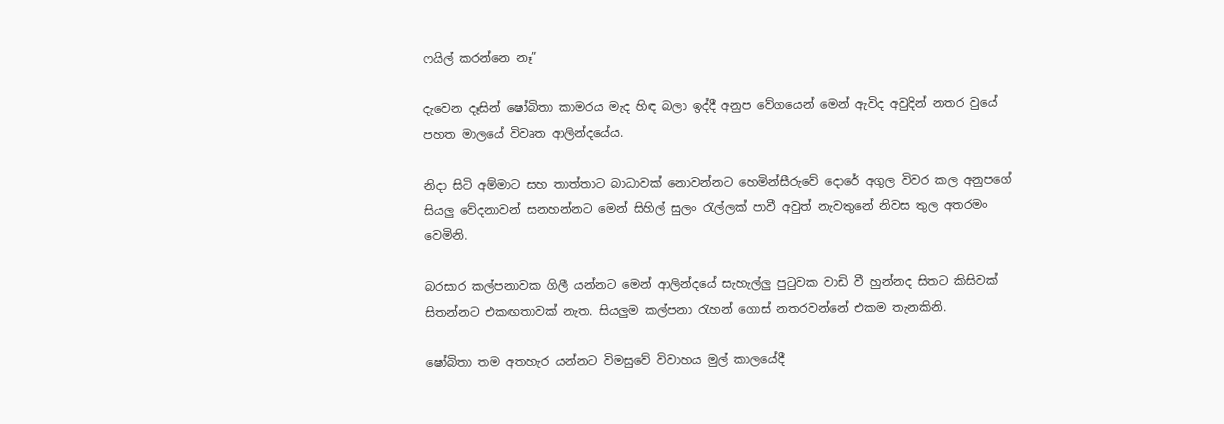ෆයිල් කරන්නෙ නෑ”

දැවෙන දෑසින් ෂෝබිතා කාමරය මැද හිඳ බලා ඉද්දී අනුප වේගයෙන් මෙන් ඇවිද අවුදින් නතර වුයේ පහත මාලයේ විවෘත ආලින්දයේය.

නිදා සිටි අම්මාට සහ තාත්තාට බාධාවක් නොවන්නට හෙමින්සීරුවේ දොරේ අගුල විවර කල අනුපගේ සියලු වේදනාවන් සනහන්නට මෙන් සිහිල් සුලං රැල්ලක් පාවී අවුත් නැවතුනේ නිවස තුල අතරමං වෙමිනි.

බරසාර කල්පනාවක ගිලී යන්නට මෙන් ආලින්දයේ සැහැල්ලු පුටුවක වාඩි වී හුන්නද සිතට කිසිවක් සිතන්නට එකඟතාවක් නැත. සියලුම කල්පනා රැහන් ගොස් නතරවන්නේ එකම තැනකිනි.

ෂෝබිතා තම අතහැර යන්නට විමසුවේ විවාහය මුල් කාලයේදී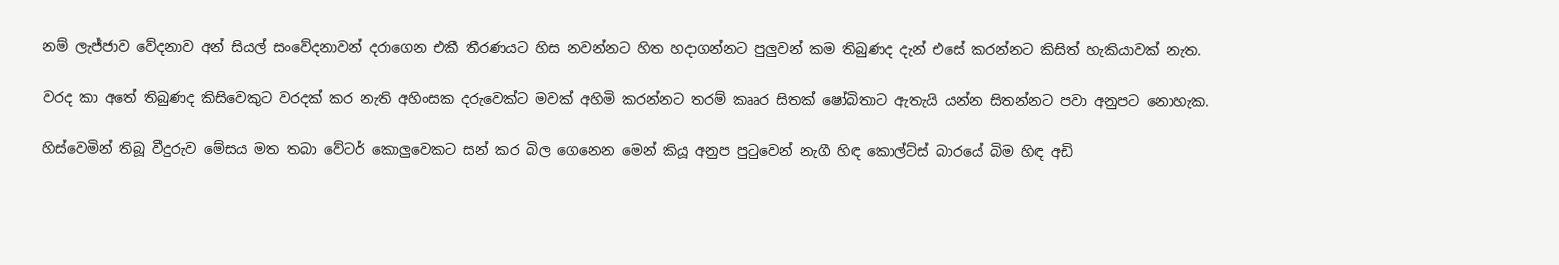නම් ලැජ්ජාව වේදනාව අන් සියල් සංවේදනාවන් දරාගෙන එකී තීරණයට හිස නවන්නට හිත හදාගන්නට පුලුවන් කම තිබුණද දැන් එසේ කරන්නට කිසිත් හැකියාවක් නැත.

වරද කා අතේ තිබුණද කිසිවෙකුට වරදක් කර නැති අහිංසක දරුවෙක්ට මවක් අහිමි කරන්නට තරම් කෲර සිතක් ෂෝබිතාට ඇතැයි යන්න සිතන්නට පවා අනුපට නොහැක.

හිස්වෙමින් තිබූ වීදුරුව මේසය මත තබා වේටර් කොලුවෙකට සන් කර බිල ගෙනෙන මෙන් කියූ අනුප පුටුවෙන් නැගී හිඳ කොල්ට්ස් බාරයේ බිම හිඳ අඩි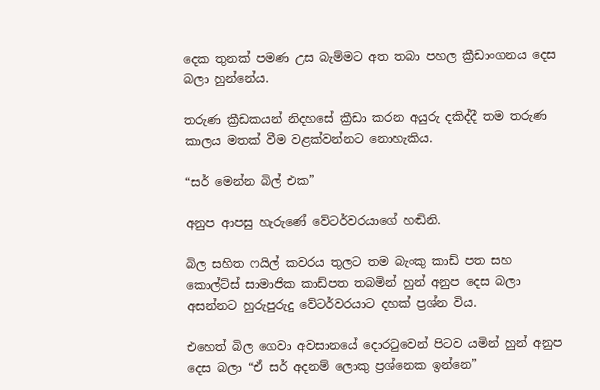දෙක තුනක් පමණ උස බැම්මට අත තබා පහල ක්‍රීඩාංගනය දෙස බලා හුන්නේය.

තරුණ ක්‍රීඩකයන් නිදහසේ ක්‍රීඩා කරන අයුරු දකිද්දී තම තරුණ කාලය මතක් වීම වළක්වන්නට නොහැකිය.

“සර් මෙන්න බිල් එක”

අනුප ආපසු හැරුණේ වේටර්වරයාගේ හඬිනි.

බිල සහිත ෆයිල් කවරය තුලට තම බැංකු කාඩ් පත සහ කොල්ට්ස් සාමාජික කාඩ්පත තබමින් හුන් අනුප දෙස බලා අසන්නට හුරුපුරුදු වේටර්වරයාට දහක් ප්‍රශ්න විය.

එහෙත් බිල ගෙවා අවසානයේ දොරටුවෙන් පිටව යමින් හුන් අනුප දෙස බලා “ඒ සර් අදනම් ලොකු ප්‍රශ්නෙක ඉන්නෙ”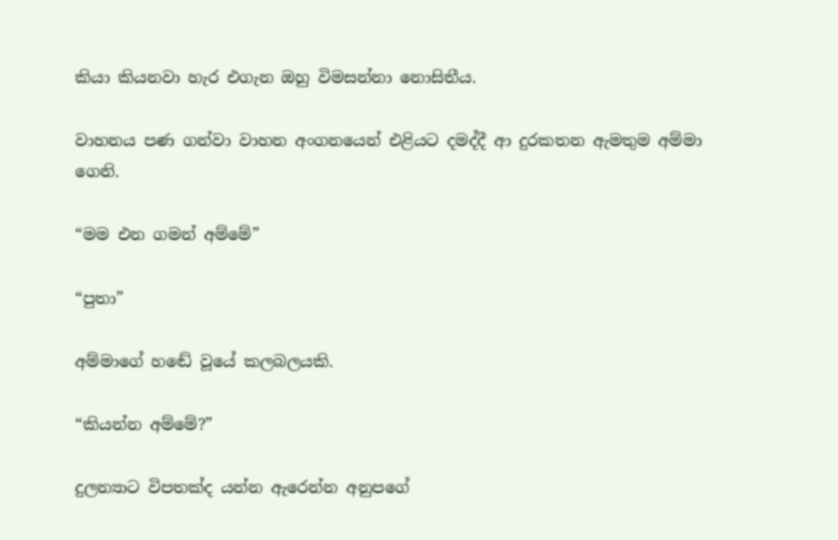කියා කියනවා හැර එගැන ඔහු විමසන්නා නොසිතීය.

වාහනය පණ ගන්වා වාහන අංගනයෙන් එළියට දමද්දී ආ දුරකතන ඇමතුම අම්මා ගෙනි.

“මම එන ගමන් අම්මේ”

“පුතා”

අම්මාගේ හඬේ වූයේ කලබලයකි.

“කියන්න අම්මේ?”

දුලන්‍යාට විපතක්ද යන්න ඇරෙන්න අනුපගේ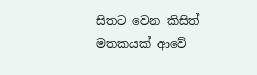සිතට වෙන කිසිත් මතකයක් ආවේ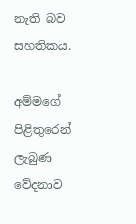නැති බව සහතිකය.

අම්මගේ පිළිතුරෙන් ලැබුණ වේදනාව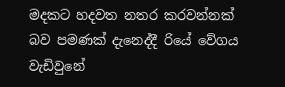මදකට හදවත නතර කරවන්නක් බව පමණක් දැනෙද්දී රියේ වේගය වැඩිවුනේ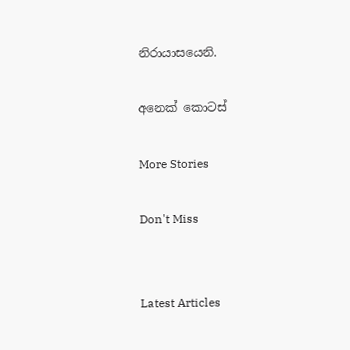නිරායාසයෙනි.

අනෙක් කොටස්

More Stories

Don't Miss


Latest Articles